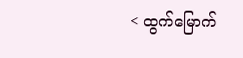< ထွက်မြောက်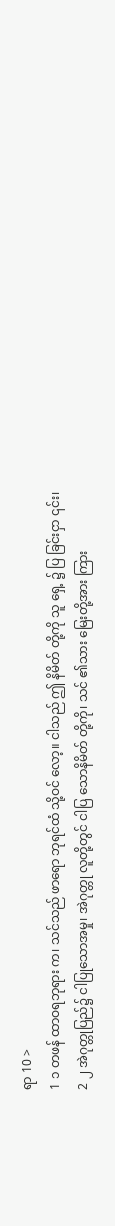ရာ 10 >
1 ၁ တဖန် ထာဝရဘုရား က၊ သင်သည် ဖာရော ဘုရင်ထံ သို့ဝင် လော့။ ငါသည် ဤ နိမိတ် တို့ကို သူ ရှေ့ ၌ ပြ ခြင်းငှာ ၎င်း၊
2 ၂ အဲဂုတ္တုပြည်၌ ငါပြုသောအမှု၊ အဲဂုတ္တု လူတို့တွင် ငါပြ သောနိမိတ် တို့ကို၊ သင် ၏သား မြေးတို့အား ကြား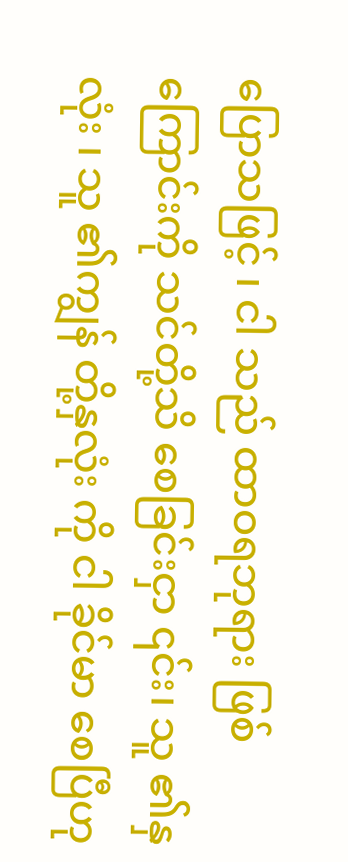ပြောသဖြင့် ၊ ငါ သည် ထာဝရဘုရား ဖြစ်ကြောင်းကို သင်တို့သိ စေခြင်းငှာ ၎င်း၊ သူ ၏နှလုံး ၊ သူ ၏ကျွန် တို့နှလုံး ကို ငါ ခိုင်မာ စေပြီဟု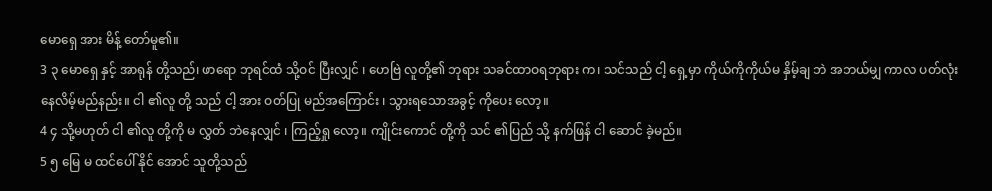မောရှေ အား မိန့် တော်မူ၏။
3 ၃ မောရှေ နှင့် အာရုန် တို့သည်၊ ဖာရော ဘုရင်ထံ သို့ဝင် ပြီးလျှင် ၊ ဟေဗြဲ လူတို့၏ ဘုရား သခင်ထာဝရဘုရား က၊ သင်သည် ငါ့ ရှေ့မှာ ကိုယ်ကိုကိုယ်မ နှိမ့်ချ ဘဲ အဘယ်မျှ ကာလ ပတ်လုံးနေလိမ့်မည်နည်း။ ငါ ၏လူ တို့ သည် ငါ့ အား ဝတ်ပြု မည်အကြောင်း ၊ သွားရသောအခွင့် ကိုပေး လော့။
4 ၄ သို့မဟုတ် ငါ ၏လူ တို့ကို မ လွှတ် ဘဲနေလျှင် ၊ ကြည့်ရှု လော့။ ကျိုင်းကောင် တို့ကို သင် ၏ပြည် သို့ နက်ဖြန် ငါ ဆောင် ခဲ့မည်။
5 ၅ မြေ မ ထင်ပေါ် နိုင် အောင် သူတို့သည်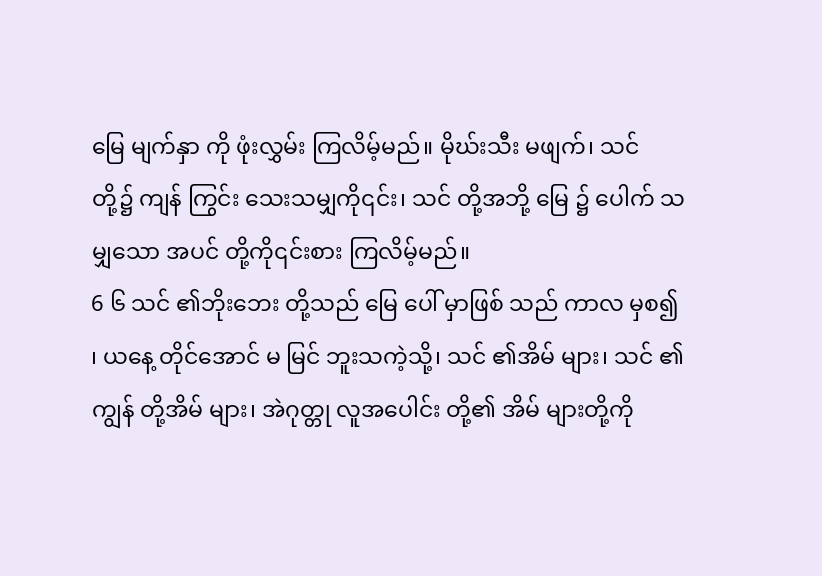မြေ မျက်နှာ ကို ဖုံးလွှမ်း ကြလိမ့်မည်။ မိုဃ်းသီး မဖျက်၊ သင် တို့၌ ကျန် ကြွင်း သေးသမျှကို၎င်း၊ သင် တို့အဘို့ မြေ ၌ ပေါက် သမျှသော အပင် တို့ကို၎င်းစား ကြလိမ့်မည်။
6 ၆ သင် ၏ဘိုးဘေး တို့သည် မြေ ပေါ် မှာဖြစ် သည် ကာလ မှစ၍ ၊ ယနေ့ တိုင်အောင် မ မြင် ဘူးသကဲ့သို့၊ သင် ၏အိမ် များ၊ သင် ၏ကျွန် တို့အိမ် များ၊ အဲဂုတ္တု လူအပေါင်း တို့၏ အိမ် များတို့ကို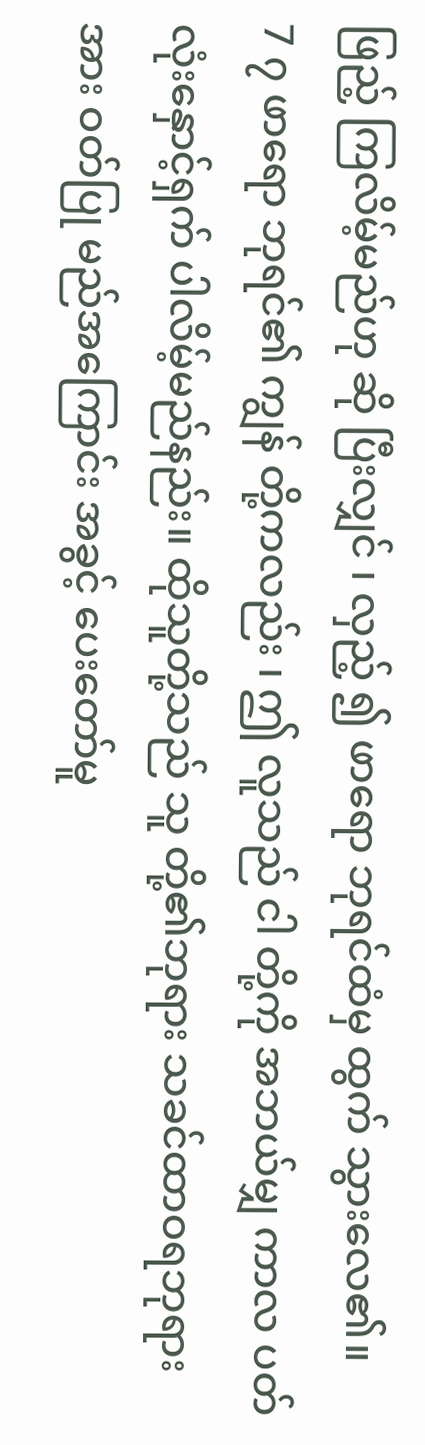ဖြည့် ကြလိမ့်မည်ဟု ဆို ပြီးလျှင် ၊ လှည့် ၍ ဖာရော ဘုရင်ထံမှ ထွက် သွားလေ၏။
7 ၇ ဖာရော ဘုရင်၏ ကျွန် တို့ကလည်း ၊ ဤ လူသည် ငါ တို့ကို အဘယ်မျှ ကာလ ပတ်လုံးနှောင့်ရှက် ပါလိမ့်မည်နည်း။ ထိုသူတို့သည် သူ တို့၏ဘုရား သခင်ထာဝရဘုရား အား ဝတ်ပြု မည်အကြောင်း အခွင့် ပေးတော်မူ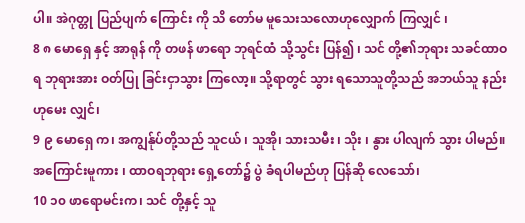ပါ။ အဲဂုတ္တု ပြည်ပျက် ကြောင်း ကို သိ တော်မ မူသေးသလောဟုလျှောက် ကြလျှင် ၊
8 ၈ မောရှေ နှင့် အာရုန် ကို တဖန် ဖာရော ဘုရင်ထံ သို့သွင်း ပြန်၍ ၊ သင် တို့၏ဘုရား သခင်ထာဝရ ဘုရားအား ဝတ်ပြု ခြင်းငှာသွား ကြလော့။ သို့ရာတွင် သွား ရသောသူတို့သည် အဘယ်သူ နည်းဟုမေး လျှင်၊
9 ၉ မောရှေ က၊ အကျွန်ုပ်တို့သည် သူငယ် ၊ သူအို၊ သားသမီး ၊ သိုး ၊ နွား ပါလျက် သွား ပါမည်။ အကြောင်းမူကား ၊ ထာဝရဘုရား ရှေ့တော်၌ ပွဲ ခံရပါမည်ဟု ပြန်ဆို လေသော်၊
10 ၁၀ ဖာရောမင်းက၊ သင် တို့နှင့် သူ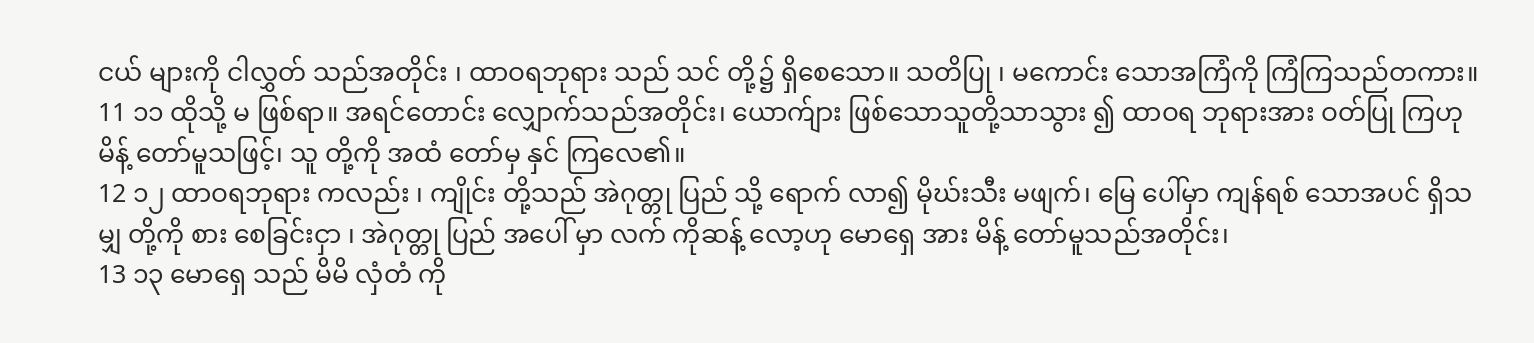ငယ် များကို ငါလွှတ် သည်အတိုင်း ၊ ထာဝရဘုရား သည် သင် တို့၌ ရှိစေသော။ သတိပြု ၊ မကောင်း သောအကြံကို ကြံကြသည်တကား။
11 ၁၁ ထိုသို့ မ ဖြစ်ရာ။ အရင်တောင်း လျှောက်သည်အတိုင်း၊ ယောက်ျား ဖြစ်သောသူတို့သာသွား ၍ ထာဝရ ဘုရားအား ဝတ်ပြု ကြဟု မိန့် တော်မူသဖြင့်၊ သူ တို့ကို အထံ တော်မှ နှင် ကြလေ၏။
12 ၁၂ ထာဝရဘုရား ကလည်း ၊ ကျိုင်း တို့သည် အဲဂုတ္တု ပြည် သို့ ရောက် လာ၍ မိုဃ်းသီး မဖျက်၊ မြေ ပေါ်မှာ ကျန်ရစ် သောအပင် ရှိသမျှ တို့ကို စား စေခြင်းငှာ ၊ အဲဂုတ္တု ပြည် အပေါ် မှာ လက် ကိုဆန့် လော့ဟု မောရှေ အား မိန့် တော်မူသည်အတိုင်း၊
13 ၁၃ မောရှေ သည် မိမိ လှံတံ ကို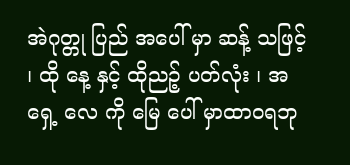အဲဂုတ္တု ပြည် အပေါ် မှာ ဆန့် သဖြင့် ၊ ထို နေ့ နှင့် ထိုညဉ့် ပတ်လုံး ၊ အရှေ့ လေ ကို မြေ ပေါ် မှာထာဝရဘု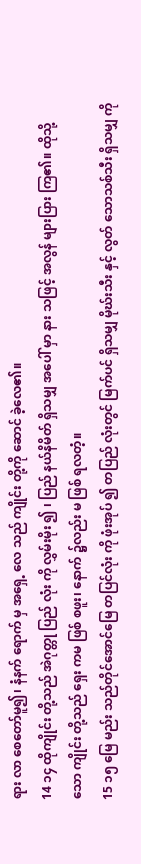ရား လာ စေတော်မူ၍၊ နံနက် ရောက် မှ အရှေ့ လေ သည် ကျိုင်း တို့ကို ဆောင် ခဲ့လေ၏။
14 ၁၄ ထိုကျိုင်း တို့သည် အဲဂုတ္တု ပြည် လုံး ကို လွှမ်းမိုး ၍ ၊ ပြည် နယ်နိမိတ် ရှိသမျှ အပေါ် မှာ နား သဖြင့် အလွန် များပြား ကြ၏။ ထိုသို့ သော ကျိုင်း တို့သည် ရှေး ကမ ဖြစ် စဖူး၊ နောက် ၌လည်း မ ဖြစ် ရလတံ့။
15 ၁၅ မြေ မည်း သည်တိုင်အောင်မြေ တပြင်လုံး ကို ဖုံးအုပ် ၍ တပြည် လုံးတွင် မြက်ပင် ရှိသမျှ မိုဃ်းသီး နှင့် လွတ် သောသစ်သီး ရှိသမျှ ကို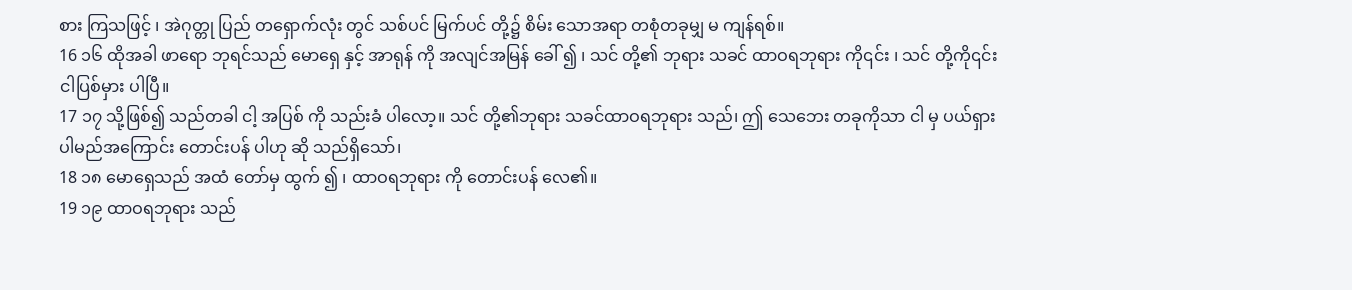စား ကြသဖြင့် ၊ အဲဂုတ္တု ပြည် တရှောက်လုံး တွင် သစ်ပင် မြက်ပင် တို့၌ စိမ်း သောအရာ တစုံတခုမျှ မ ကျန်ရစ်။
16 ၁၆ ထိုအခါ ဖာရော ဘုရင်သည် မောရှေ နှင့် အာရုန် ကို အလျင်အမြန် ခေါ် ၍ ၊ သင် တို့၏ ဘုရား သခင် ထာဝရဘုရား ကို၎င်း ၊ သင် တို့ကို၎င်း ငါပြစ်မှား ပါပြီ။
17 ၁၇ သို့ဖြစ်၍ သည်တခါ ငါ့ အပြစ် ကို သည်းခံ ပါလော့။ သင် တို့၏ဘုရား သခင်ထာဝရဘုရား သည်၊ ဤ သေဘေး တခုကိုသာ ငါ မှ ပယ်ရှား ပါမည်အကြောင်း တောင်းပန် ပါဟု ဆို သည်ရှိသော်၊
18 ၁၈ မောရှေသည် အထံ တော်မှ ထွက် ၍ ၊ ထာဝရဘုရား ကို တောင်းပန် လေ၏။
19 ၁၉ ထာဝရဘုရား သည်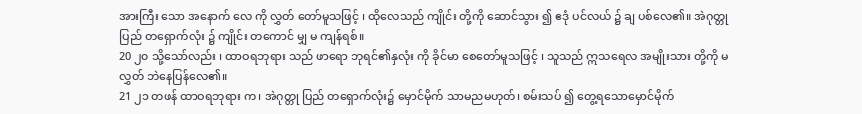အားကြီး သော အနောက် လေ ကို လွှတ် တော်မူသဖြင့် ၊ ထိုလေသည် ကျိုင်း တို့ကို ဆောင်သွား ၍ ဧဒုံ ပင်လယ် ၌ ချ ပစ်လေ၏။ အဲဂုတ္တု ပြည် တရှောက်လုံး ၌ ကျိုင်း တကောင် မျှ မ ကျန်ရစ်။
20 ၂၀ သို့သော်လည်း ၊ ထာဝရဘုရား သည် ဖာရော ဘုရင်၏နှလုံး ကို ခိုင်မာ စေတော်မူသဖြင့် ၊ သူသည် ဣသရေလ အမျိုးသား တို့ကို မ လွှတ် ဘဲနေပြန်လေ၏။
21 ၂၁ တဖန် ထာဝရဘုရား က၊ အဲဂုတ္တု ပြည် တရှောက်လုံး၌ မှောင်မိုက် သာမညမဟုတ်၊ စမ်းသပ် ၍ တွေ့ရသောမှောင်မိုက်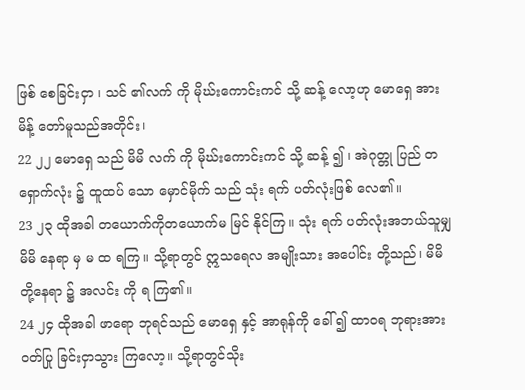ဖြစ် စေခြင်းငှာ ၊ သင် ၏လက် ကို မိုဃ်းကောင်းကင် သို့ ဆန့် လော့ဟု မောရှေ အား မိန့် တော်မူသည်အတိုင်း၊
22 ၂၂ မောရှေ သည် မိမိ လက် ကို မိုဃ်းကောင်းကင် သို့ ဆန့် ၍ ၊ အဲဂုတ္တု ပြည် တရှောက်လုံး ၌ ထူထပ် သော မှောင်မိုက် သည် သုံး ရက် ပတ်လုံးဖြစ် လေ၏။
23 ၂၃ ထိုအခါ တယောက်ကိုတယောက်မ မြင် နိုင်ကြ။ သုံး ရက် ပတ်လုံးအဘယ်သူမျှ မိမိ နေရာ မှ မ ထ ရကြ။ သို့ရာတွင် ဣသရေလ အမျိုးသား အပေါင်း တို့သည်၊ မိမိ တို့နေရာ ၌ အလင်း ကို ရ ကြ၏။
24 ၂၄ ထိုအခါ ဖာရော ဘုရင်သည် မောရှေ နှင့် အာရုန်ကို ခေါ် ၍ ထာဝရ ဘုရားအား ဝတ်ပြု ခြင်းငှာသွား ကြလော့။ သို့ရာတွင်သိုး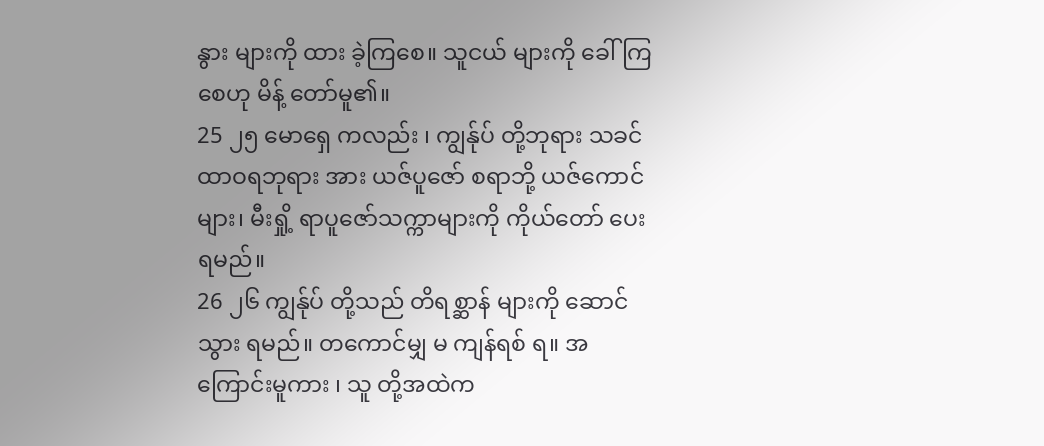နွား များကို ထား ခဲ့ကြစေ။ သူငယ် များကို ခေါ် ကြစေဟု မိန့် တော်မူ၏။
25 ၂၅ မောရှေ ကလည်း ၊ ကျွန်ုပ် တို့ဘုရား သခင်ထာဝရဘုရား အား ယဇ်ပူဇော် စရာဘို့ ယဇ်ကောင် များ၊ မီးရှို့ ရာပူဇော်သက္ကာများကို ကိုယ်တော် ပေး ရမည်။
26 ၂၆ ကျွန်ုပ် တို့သည် တိရစ္ဆာန် များကို ဆောင်သွား ရမည်။ တကောင်မျှ မ ကျန်ရစ် ရ။ အကြောင်းမူကား ၊ သူ တို့အထဲက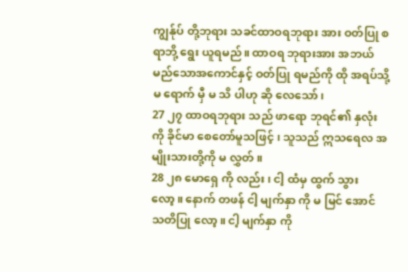ကျွန်ုပ် တို့ဘုရား သခင်ထာဝရဘုရား အား ဝတ်ပြု စရာဘို့ ရွေး ယူရမည်။ ထာဝရ ဘုရားအား အဘယ် မည်သောအကောင်နှင့် ဝတ်ပြု ရမည်ကို ထို အရပ်သို့ မ ရောက် မှီ မ သိ ပါဟု ဆို လေသော်၊
27 ၂၇ ထာဝရဘုရား သည် ဖာရော ဘုရင်၏ နှလုံး ကို ခိုင်မာ စေတော်မူသဖြင့် ၊ သူသည် ဣသရေလ အမျိုးသားတို့ကို မ လွှတ် ။
28 ၂၈ မောရှေ ကို လည်း ၊ ငါ့ ထံမှ ထွက် သွားလော့။ နောက် တဖန် ငါ့ မျက်နှာ ကို မ မြင် အောင် သတိပြု လော့။ ငါ့ မျက်နှာ ကို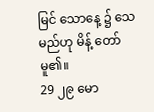မြင် သောနေ့ ၌ သေ မည်ဟု မိန့် တော်မူ၏။
29 ၂၉ မော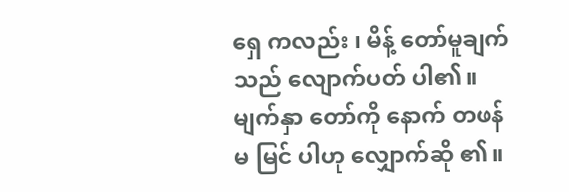ရှေ ကလည်း ၊ မိန့် တော်မူချက်သည် လျောက်ပတ် ပါ၏။ မျက်နှာ တော်ကို နောက် တဖန်မ မြင် ပါဟု လျှောက်ဆို ၏။